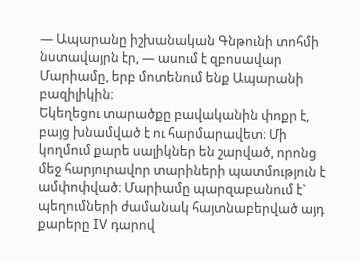— Ապարանը իշխանական Գնթունի տոհմի նստավայրն էր, — ասում է զբոսավար Մարիամը, երբ մոտենում ենք Ապարանի բազիլիկին։
Եկեղեցու տարածքը բավականին փոքր է, բայց խնամված է ու հարմարավետ։ Մի կողմում քարե սալիկներ են շարված, որոնց մեջ հարյուրավոր տարիների պատմություն է ամփոփված։ Մարիամը պարզաբանում է` պեղումների ժամանակ հայտնաբերված այդ քարերը IV դարով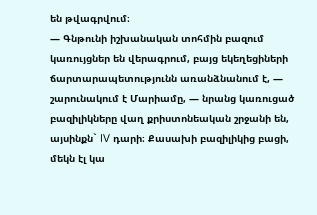են թվագրվում։
— Գնթունի իշխանական տոհմին բազում կառույցներ են վերագրում, բայց եկեղեցիների ճարտարապետությունն առանձնանում է, — շարունակում է Մարիամը, — նրանց կառուցած բազիլիկները վաղ քրիստոնեական շրջանի են, այսինքն` IV դարի։ Քասախի բազիլիկից բացի, մեկն էլ կա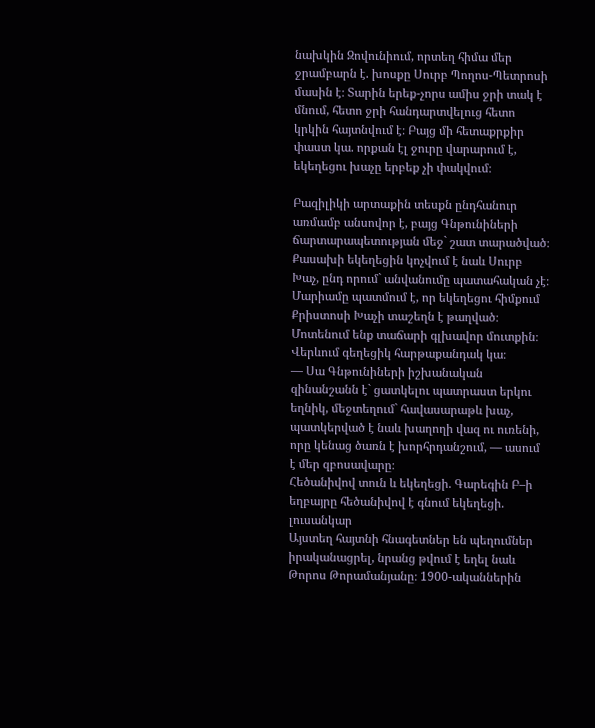նախկին Զովունիում, որտեղ հիմա մեր ջրամբարն է. խոսքը Սուրբ Պողոս-Պետրոսի մասին է։ Տարին երեք-չորս ամիս ջրի տակ է մնում, հետո ջրի հանդարտվելուց հետո կրկին հայտնվում է։ Բայց մի հետաքրքիր փաստ կա. որքան էլ ջուրը վարարում է, եկեղեցու խաչը երբեք չի փակվում։

Բազիլիկի արտաքին տեսքն ընդհանուր առմամբ անսովոր է, բայց Գնթունիների ճարտարապետության մեջ` շատ տարածված։ Քասախի եկեղեցին կոչվում է նաև Սուրբ Խաչ, ընդ որում` անվանումը պատահական չէ։ Մարիամը պատմում է, որ եկեղեցու հիմքում Քրիստոսի Խաչի տաշեղն է թաղված։
Մոտենում ենք տաճարի գլխավոր մուտքին։ Վերևում գեղեցիկ հարթաքանդակ կա։
— Սա Գնթունիների իշխանական զինանշանն է` ցատկելու պատրաստ երկու եղնիկ, մեջտեղում` հավասարաթև խաչ, պատկերված է նաև խաղողի վազ ու ուռենի, որը կենաց ծառն է խորհրդանշում, — ասում է մեր զբոսավարը։
Հեծանիվով տուն և եկեղեցի. Գարեգին Բ–ի եղբայրը հեծանիվով է գնում եկեղեցի. լուսանկար
Այստեղ հայտնի հնագետներ են պեղումներ իրականացրել, նրանց թվում է եղել նաև Թորոս Թորամանյանը։ 1900-ականներին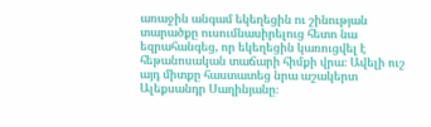առաջին անգամ եկեղեցին ու շինության տարածքը ուսումնասիրելուց հետո նա եզրահանգեց, որ եկեղեցին կառուցվել է հեթանոսական տաճարի հիմքի վրա։ Ավելի ուշ այդ միտքը հաստատեց նրա աշակերտ Ալեքսանդր Սաղինյանը։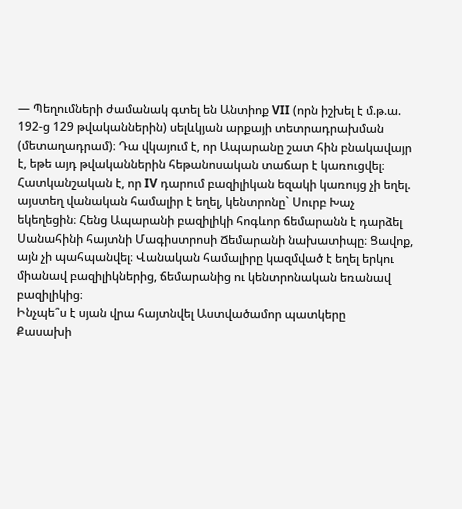— Պեղումների ժամանակ գտել են Անտիոք VII (որն իշխել է մ.թ.ա. 192-ց 129 թվականներին) սելևկյան արքայի տետրադրախման (մետաղադրամ)։ Դա վկայում է, որ Ապարանը շատ հին բնակավայր է, եթե այդ թվականներին հեթանոսական տաճար է կառուցվել։
Հատկանշական է, որ IV դարում բազիլիկան եզակի կառույց չի եղել. այստեղ վանական համալիր է եղել, կենտրոնը` Սուրբ Խաչ եկեղեցին։ Հենց Ապարանի բազիլիկի հոգևոր ճեմարանն է դարձել Սանահինի հայտնի Մագիստրոսի Ճեմարանի նախատիպը։ Ցավոք, այն չի պահպանվել։ Վանական համալիրը կազմված է եղել երկու միանավ բազիլիկներից, ճեմարանից ու կենտրոնական եռանավ բազիլիկից։
Ինչպե՞ս է սյան վրա հայտնվել Աստվածամոր պատկերը
Քասախի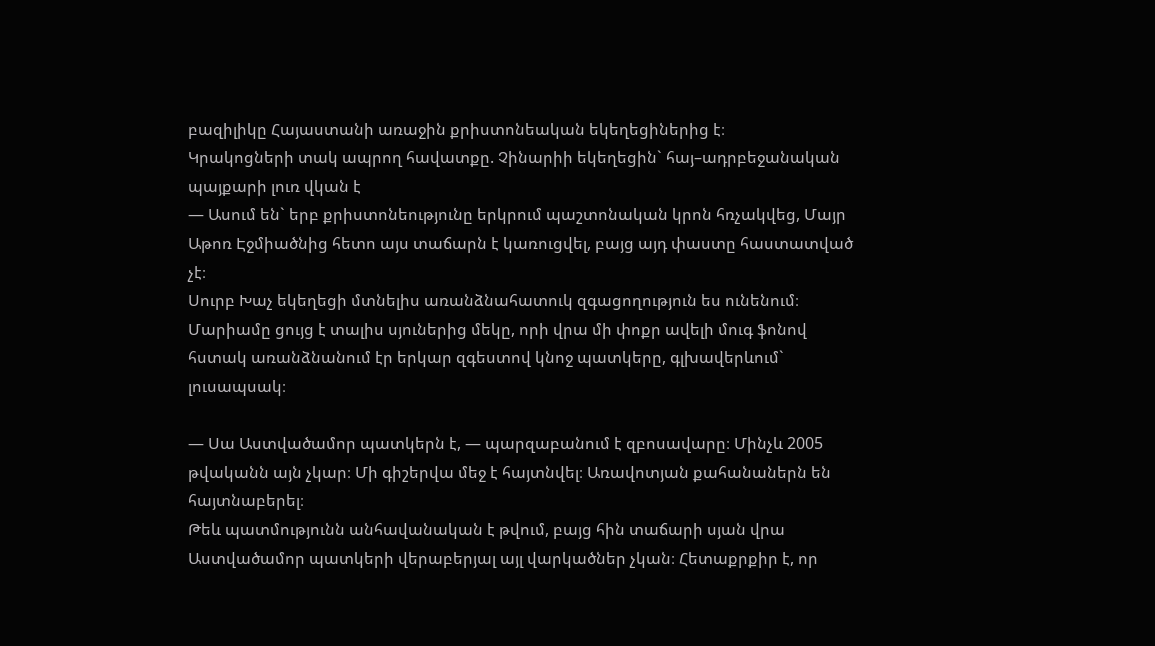բազիլիկը Հայաստանի առաջին քրիստոնեական եկեղեցիներից է։
Կրակոցների տակ ապրող հավատքը. Չինարիի եկեղեցին` հայ–ադրբեջանական պայքարի լուռ վկան է
— Ասում են` երբ քրիստոնեությունը երկրում պաշտոնական կրոն հռչակվեց, Մայր Աթոռ Էջմիածնից հետո այս տաճարն է կառուցվել, բայց այդ փաստը հաստատված չէ։
Սուրբ Խաչ եկեղեցի մտնելիս առանձնահատուկ զգացողություն ես ունենում։ Մարիամը ցույց է տալիս սյուներից մեկը, որի վրա մի փոքր ավելի մուգ ֆոնով հստակ առանձնանում էր երկար զգեստով կնոջ պատկերը, գլխավերևում` լուսապսակ։

— Սա Աստվածամոր պատկերն է, — պարզաբանում է զբոսավարը։ Մինչև 2005 թվականն այն չկար։ Մի գիշերվա մեջ է հայտնվել։ Առավոտյան քահանաներն են հայտնաբերել։
Թեև պատմությունն անհավանական է թվում, բայց հին տաճարի սյան վրա Աստվածամոր պատկերի վերաբերյալ այլ վարկածներ չկան։ Հետաքրքիր է, որ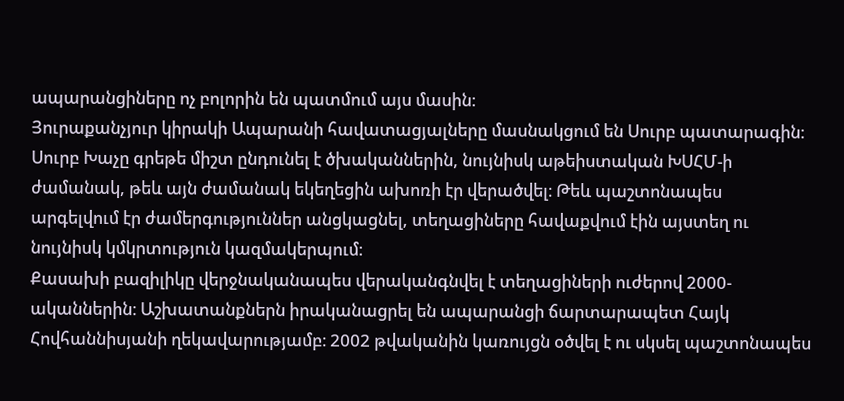ապարանցիները ոչ բոլորին են պատմում այս մասին։
Յուրաքանչյուր կիրակի Ապարանի հավատացյալները մասնակցում են Սուրբ պատարագին։ Սուրբ Խաչը գրեթե միշտ ընդունել է ծխականներին, նույնիսկ աթեիստական ԽՍՀՄ-ի ժամանակ, թեև այն ժամանակ եկեղեցին ախոռի էր վերածվել։ Թեև պաշտոնապես արգելվում էր ժամերգություններ անցկացնել, տեղացիները հավաքվում էին այստեղ ու նույնիսկ կմկրտություն կազմակերպում։
Քասախի բազիլիկը վերջնականապես վերականգնվել է տեղացիների ուժերով 2000-ականներին։ Աշխատանքներն իրականացրել են ապարանցի ճարտարապետ Հայկ Հովհաննիսյանի ղեկավարությամբ։ 2002 թվականին կառույցն օծվել է ու սկսել պաշտոնապես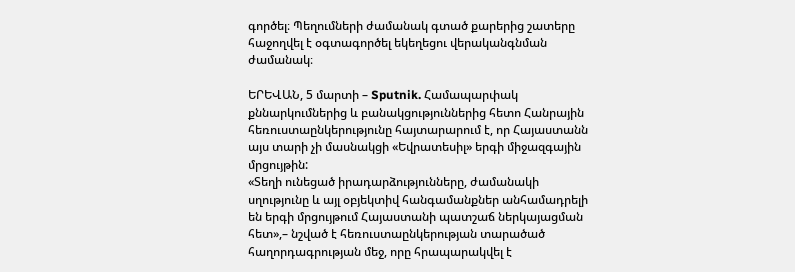գործել։ Պեղումների ժամանակ գտած քարերից շատերը հաջողվել է օգտագործել եկեղեցու վերականգնման ժամանակ։

ԵՐԵՎԱՆ, 5 մարտի – Sputnik. Համապարփակ քննարկումներից և բանակցություններից հետո Հանրային հեռուստաընկերությունը հայտարարում է, որ Հայաստանն այս տարի չի մասնակցի «Եվրատեսիլ» երգի միջազգային մրցույթին:
«Տեղի ունեցած իրադարձությունները, ժամանակի սղությունը և այլ օբյեկտիվ հանգամանքներ անհամադրելի են երգի մրցույթում Հայաստանի պատշաճ ներկայացման հետ»,– նշված է հեռուստաընկերության տարածած հաղորդագրության մեջ, որը հրապարակվել է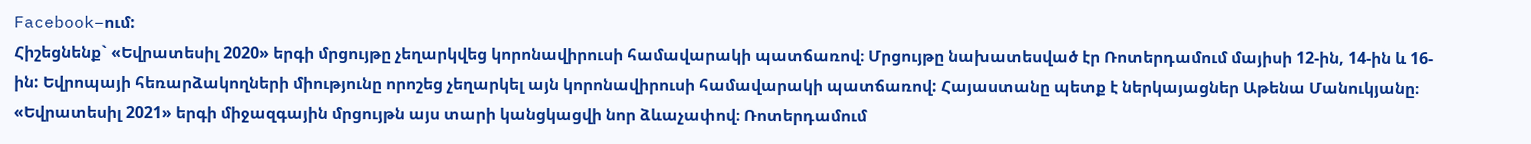Facebook–ում:
Հիշեցնենք` «Եվրատեսիլ 2020» երգի մրցույթը չեղարկվեց կորոնավիրուսի համավարակի պատճառով։ Մրցույթը նախատեսված էր Ռոտերդամում մայիսի 12-ին, 14-ին և 16-ին: Եվրոպայի հեռարձակողների միությունը որոշեց չեղարկել այն կորոնավիրուսի համավարակի պատճառով: Հայաստանը պետք է ներկայացներ Աթենա Մանուկյանը։
«Եվրատեսիլ 2021» երգի միջազգային մրցույթն այս տարի կանցկացվի նոր ձևաչափով։ Ռոտերդամում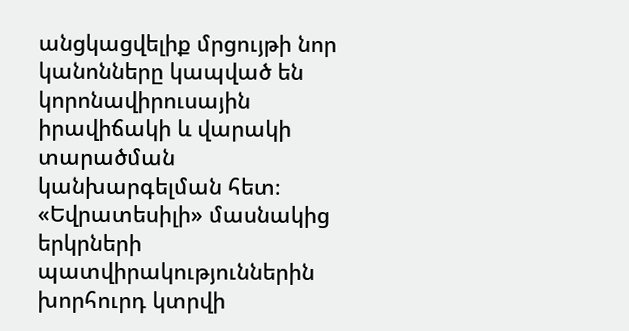անցկացվելիք մրցույթի նոր կանոնները կապված են կորոնավիրուսային իրավիճակի և վարակի տարածման կանխարգելման հետ։ «Եվրատեսիլի» մասնակից երկրների պատվիրակություններին խորհուրդ կտրվի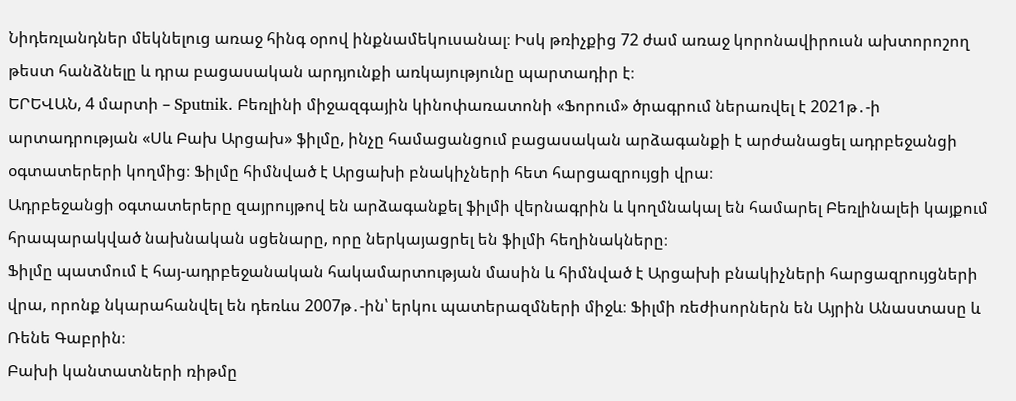Նիդեռլանդներ մեկնելուց առաջ հինգ օրով ինքնամեկուսանալ։ Իսկ թռիչքից 72 ժամ առաջ կորոնավիրուսն ախտորոշող թեստ հանձնելը և դրա բացասական արդյունքի առկայությունը պարտադիր է։
ԵՐԵՎԱՆ, 4 մարտի – Sputnik. Բեռլինի միջազգային կինոփառատոնի «Ֆորում» ծրագրում ներառվել է 2021թ․-ի արտադրության «Սև Բախ Արցախ» ֆիլմը, ինչը համացանցում բացասական արձագանքի է արժանացել ադրբեջանցի օգտատերերի կողմից։ Ֆիլմը հիմնված է Արցախի բնակիչների հետ հարցազրույցի վրա։
Ադրբեջանցի օգտատերերը զայրույթով են արձագանքել ֆիլմի վերնագրին և կողմնակալ են համարել Բեռլինալեի կայքում հրապարակված նախնական սցենարը, որը ներկայացրել են ֆիլմի հեղինակները։
Ֆիլմը պատմում է հայ-ադրբեջանական հակամարտության մասին և հիմնված է Արցախի բնակիչների հարցազրույցների վրա, որոնք նկարահանվել են դեռևս 2007թ․-ին՝ երկու պատերազմների միջև։ Ֆիլմի ռեժիսորներն են Այրին Անաստասը և Ռենե Գաբրին։
Բախի կանտատների ռիթմը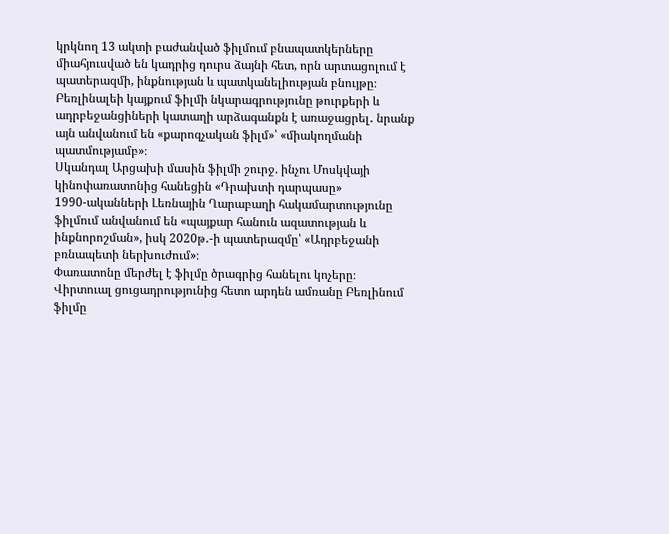կրկնող 13 ակտի բաժանված ֆիլմում բնապատկերները միահյուսված են կադրից դուրս ձայնի հետ, որն արտացոլում է պատերազմի, ինքնության և պատկանելիության բնույթը։
Բեռլինալեի կայքում ֆիլմի նկարագրությունը թուրքերի և ադրբեջանցիների կատաղի արձագանքն է առաջացրել․ նրանք այն անվանում են «քարոզչական ֆիլմ»՝ «միակողմանի պատմությամբ»։
Սկանդալ Արցախի մասին ֆիլմի շուրջ. ինչու Մոսկվայի կինոփառատոնից հանեցին «Դրախտի դարպասը»
1990-ականների Լեռնային Ղարաբաղի հակամարտությունը ֆիլմում անվանում են «պայքար հանուն ազատության և ինքնորոշման», իսկ 2020թ․-ի պատերազմը՝ «Ադրբեջանի բռնապետի ներխուժում»։
Փառատոնը մերժել է ֆիլմը ծրագրից հանելու կոչերը։ Վիրտուալ ցուցադրությունից հետո արդեն ամռանը Բեռլինում ֆիլմը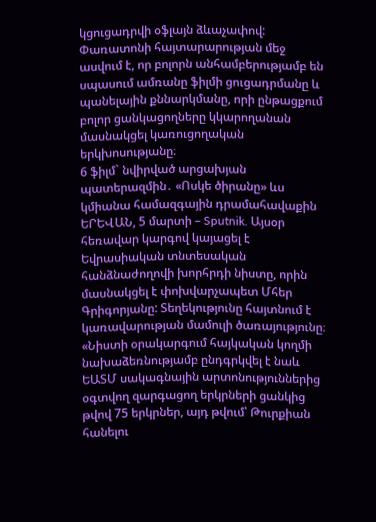կցուցադրվի օֆլայն ձևաչափով:
Փառատոնի հայտարարության մեջ ասվում է, որ բոլորն անհամբերությամբ են սպասում ամռանը ֆիլմի ցուցադրմանը և պանելային քննարկմանը, որի ընթացքում բոլոր ցանկացողները կկարողանան մասնակցել կառուցողական երկխոսությանը։
6 ֆիլմ` նվիրված արցախյան պատերազմին․ «Ոսկե ծիրանը» ևս կմիանա համազգային դրամահավաքին
ԵՐԵՎԱՆ, 5 մարտի – Sputnik. Այսօր հեռավար կարգով կայացել է Եվրասիական տնտեսական հանձնաժողովի խորհրդի նիստը, որին մասնակցել է փոխվարչապետ Մհեր Գրիգորյանը: Տեղեկությունը հայտնում է կառավարության մամուլի ծառայությունը։
«Նիստի օրակարգում հայկական կողմի նախաձեռնությամբ ընդգրկվել է նաև ԵԱՏՄ սակագնային արտոնություններից օգտվող զարգացող երկրների ցանկից թվով 75 երկրներ, այդ թվում՝ Թուրքիան հանելու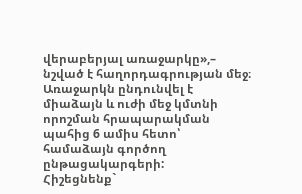վերաբերյալ առաջարկը»,– նշված է հաղորդագրության մեջ։
Առաջարկն ընդունվել է միաձայն և ուժի մեջ կմտնի որոշման հրապարակման պահից 6 ամիս հետո՝ համաձայն գործող ընթացակարգերի:
Հիշեցնենք`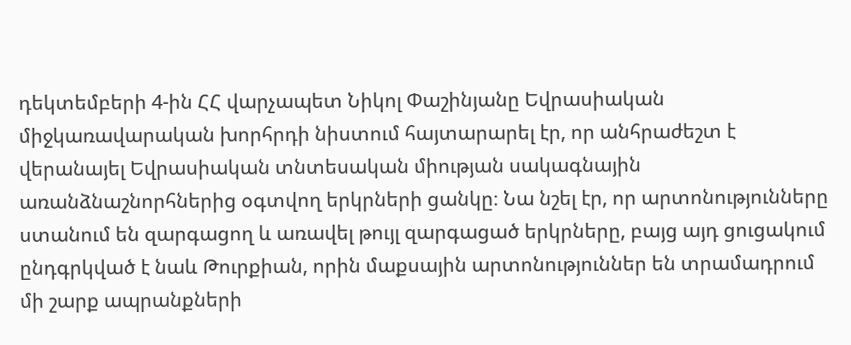դեկտեմբերի 4-ին ՀՀ վարչապետ Նիկոլ Փաշինյանը Եվրասիական միջկառավարական խորհրդի նիստում հայտարարել էր, որ անհրաժեշտ է վերանայել Եվրասիական տնտեսական միության սակագնային առանձնաշնորհներից օգտվող երկրների ցանկը։ Նա նշել էր, որ արտոնությունները ստանում են զարգացող և առավել թույլ զարգացած երկրները, բայց այդ ցուցակում ընդգրկված է նաև Թուրքիան, որին մաքսային արտոնություններ են տրամադրում մի շարք ապրանքների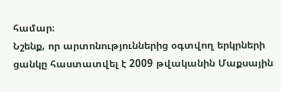համար։
Նշենք, որ արտոնություններից օգտվող երկրների ցանկը հաստատվել է 2009 թվականին Մաքսային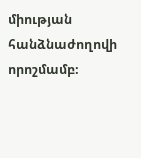միության հանձնաժողովի որոշմամբ։